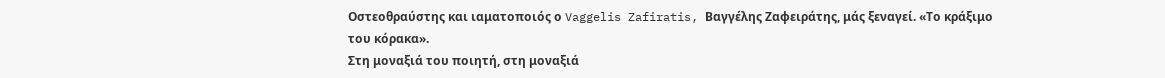Οστεοθραύστης και ιαματοποιός ο Vaggelis Zafiratis, Βαγγέλης Ζαφειράτης, μάς ξεναγεί. «Το κράξιμο του κόρακα».
Στη μοναξιά του ποιητή, στη μοναξιά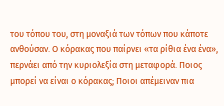του τόπου του, στη μοναξιά των τόπων που κάποτε ανθούσαν. Ο κόρακας που παίρνει «τα ρίθια ένα ένα», περνάει από την κυριολεξία στη μεταφορά. Ποιος μπορεί να είναι ο κόρακας; Ποιοι απέμειναν πια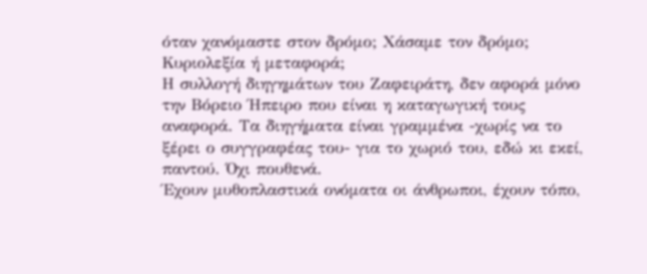όταν χανόμαστε στον δρόμο; Χάσαμε τον δρόμο; Κυριολεξία ή μεταφορά;
Η συλλογή διηγημάτων του Ζαφειράτη, δεν αφορά μόνο την Βόρειο Ήπειρο που είναι η καταγωγική τους αναφορά. Τα διηγήματα είναι γραμμένα -χωρίς να το ξέρει ο συγγραφέας του- για το χωριό του, εδώ κι εκεί, παντού. Όχι πουθενά.
Έχουν μυθοπλαστικά ονόματα οι άνθρωποι, έχουν τόπο,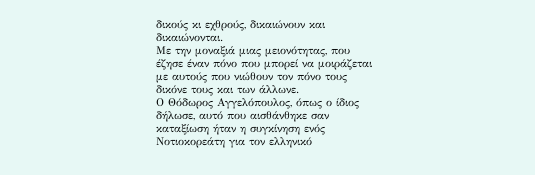δικούς κι εχθρούς, δικαιώνουν και δικαιώνονται.
Με την μοναξιά μιας μειονότητας, που έζησε έναν πόνο που μπορεί να μοιράζεται με αυτούς που νιώθουν τον πόνο τους δικόνε τους και των άλλωνε.
Ο Θόδωρος Αγγελόπουλος, όπως ο ίδιος δήλωσε, αυτό που αισθάνθηκε σαν καταξίωση ήταν η συγκίνηση ενός Νοτιοκορεάτη για τον ελληνικό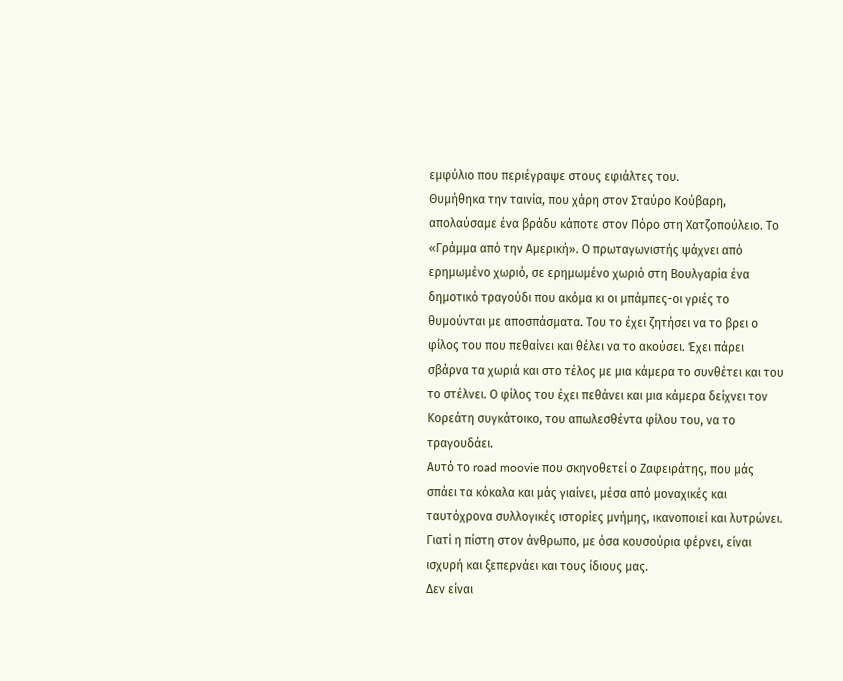εμφύλιο που περιέγραψε στους εφιάλτες του.
Θυμήθηκα την ταινία, που χάρη στον Σταύρο Κούβαρη, απολαύσαμε ένα βράδυ κάποτε στον Πόρο στη Χατζοπούλειο. Το «Γράμμα από την Αμερική». Ο πρωταγωνιστής ψάχνει από ερημωμένο χωριό, σε ερημωμένο χωριό στη Βουλγαρία ένα δημοτικό τραγούδι που ακόμα κι οι μπάμπες-οι γριές το θυμούνται με αποσπάσματα. Του το έχει ζητήσει να το βρει ο φίλος του που πεθαίνει και θέλει να το ακούσει. Έχει πάρει σβάρνα τα χωριά και στο τέλος με μια κάμερα το συνθέτει και του το στέλνει. Ο φίλος του έχει πεθάνει και μια κάμερα δείχνει τον Κορεάτη συγκάτοικο, του απωλεσθέντα φίλου του, να το τραγουδάει.
Αυτό το road moovie που σκηνοθετεί ο Ζαφειράτης, που μάς σπάει τα κόκαλα και μάς γιαίνει, μέσα από μοναχικές και ταυτόχρονα συλλογικές ιστορίες μνήμης, ικανοποιεί και λυτρώνει. Γιατί η πίστη στον άνθρωπο, με όσα κουσούρια φέρνει, είναι ισχυρή και ξεπερνάει και τους ίδιους μας.
Δεν είναι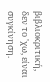βιβλιοκριτική, δεν το 'χω, είναι συγκίνηση.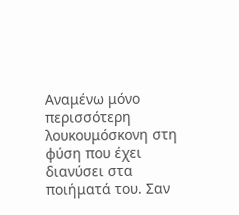Αναμένω μόνο περισσότερη λουκουμόσκονη στη φύση που έχει διανύσει στα ποιήματά του. Σαν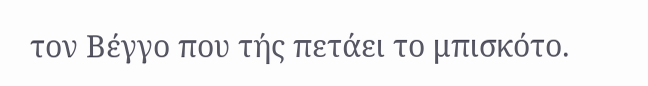τον Βέγγο που τής πετάει το μπισκότο.